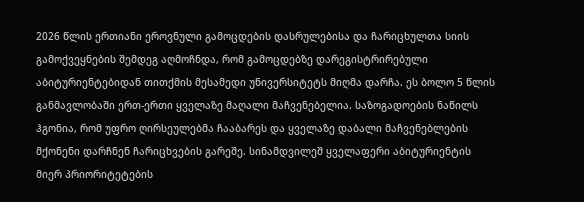2026 წლის ერთიანი ეროვნული გამოცდების დასრულებისა და ჩარიცხულთა სიის გამოქვეყნების შემდეგ აღმოჩნდა, რომ გამოცდებზე დარეგისტრირებული აბიტურიენტებიდან თითქმის მესამედი უნივერსიტეტს მიღმა დარჩა. ეს ბოლო 5 წლის განმავლობაში ერთ-ერთი ყველაზე მაღალი მაჩვენებელია. საზოგადოების ნაწილს ჰგონია, რომ უფრო ღირსეულებმა ჩააბარეს და ყველაზე დაბალი მაჩვენებლების მქონენი დარჩნენ ჩარიცხვების გარეშე. სინამდვილეშ ყველაფერი აბიტურიენტის მიერ პრიორიტეტების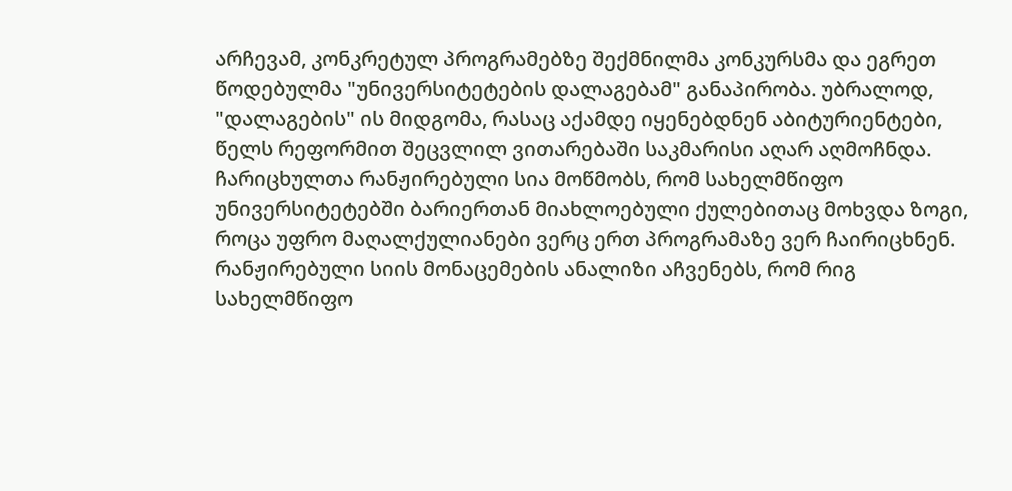არჩევამ, კონკრეტულ პროგრამებზე შექმნილმა კონკურსმა და ეგრეთ წოდებულმა "უნივერსიტეტების დალაგებამ" განაპირობა. უბრალოდ, "დალაგების" ის მიდგომა, რასაც აქამდე იყენებდნენ აბიტურიენტები, წელს რეფორმით შეცვლილ ვითარებაში საკმარისი აღარ აღმოჩნდა.
ჩარიცხულთა რანჟირებული სია მოწმობს, რომ სახელმწიფო უნივერსიტეტებში ბარიერთან მიახლოებული ქულებითაც მოხვდა ზოგი, როცა უფრო მაღალქულიანები ვერც ერთ პროგრამაზე ვერ ჩაირიცხნენ.
რანჟირებული სიის მონაცემების ანალიზი აჩვენებს, რომ რიგ სახელმწიფო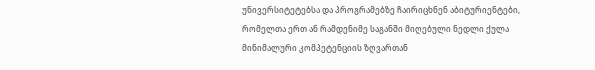უნივერსიტეტებსა და პროგრამებზე ჩაირიცხნენ აბიტურიენტები, რომელთა ერთ ან რამდენიმე საგანში მიღებული ნედლი ქულა მინიმალური კომპეტენციის ზღვართან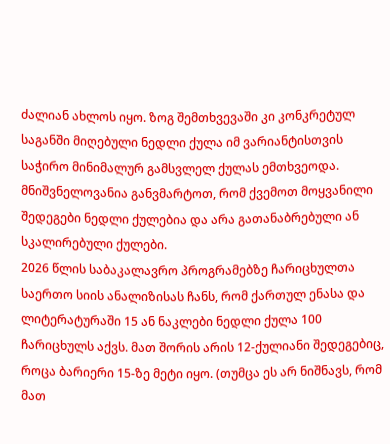ძალიან ახლოს იყო. ზოგ შემთხვევაში კი კონკრეტულ საგანში მიღებული ნედლი ქულა იმ ვარიანტისთვის საჭირო მინიმალურ გამსვლელ ქულას ემთხვეოდა.
მნიშვნელოვანია განვმარტოთ, რომ ქვემოთ მოყვანილი შედეგები ნედლი ქულებია და არა გათანაბრებული ან სკალირებული ქულები.
2026 წლის საბაკალავრო პროგრამებზე ჩარიცხულთა საერთო სიის ანალიზისას ჩანს, რომ ქართულ ენასა და ლიტერატურაში 15 ან ნაკლები ნედლი ქულა 100 ჩარიცხულს აქვს. მათ შორის არის 12-ქულიანი შედეგებიც, როცა ბარიერი 15-ზე მეტი იყო. (თუმცა ეს არ ნიშნავს, რომ მათ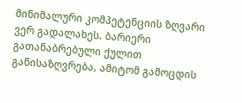მინიმალური კომპეტენციის ზღვარი ვერ გადალახეს. ბარიერი გათანაბრებული ქულით განისაზღვრება, ამიტომ გამოცდის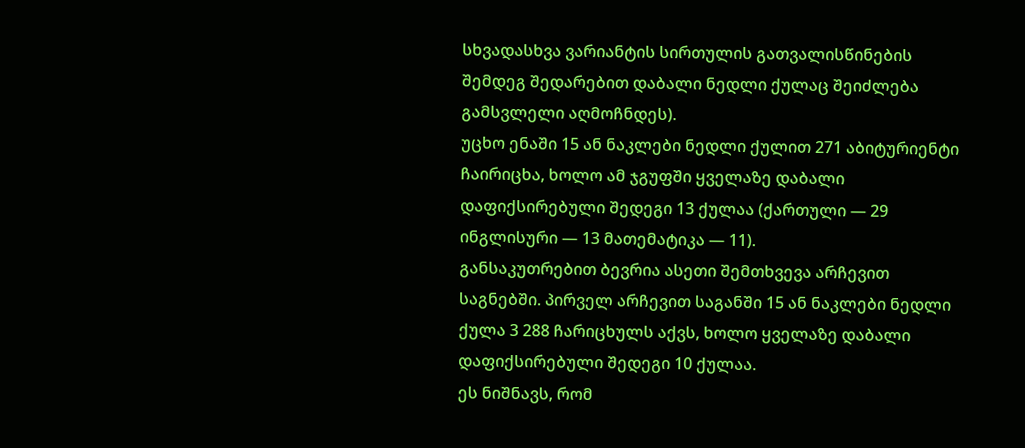სხვადასხვა ვარიანტის სირთულის გათვალისწინების შემდეგ შედარებით დაბალი ნედლი ქულაც შეიძლება გამსვლელი აღმოჩნდეს).
უცხო ენაში 15 ან ნაკლები ნედლი ქულით 271 აბიტურიენტი ჩაირიცხა, ხოლო ამ ჯგუფში ყველაზე დაბალი დაფიქსირებული შედეგი 13 ქულაა (ქართული — 29 ინგლისური — 13 მათემატიკა — 11).
განსაკუთრებით ბევრია ასეთი შემთხვევა არჩევით საგნებში. პირველ არჩევით საგანში 15 ან ნაკლები ნედლი ქულა 3 288 ჩარიცხულს აქვს, ხოლო ყველაზე დაბალი დაფიქსირებული შედეგი 10 ქულაა.
ეს ნიშნავს, რომ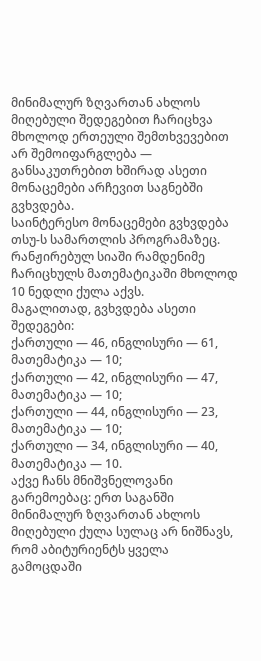მინიმალურ ზღვართან ახლოს მიღებული შედეგებით ჩარიცხვა მხოლოდ ერთეული შემთხვევებით არ შემოიფარგლება — განსაკუთრებით ხშირად ასეთი მონაცემები არჩევით საგნებში გვხვდება.
საინტერესო მონაცემები გვხვდება თსუ-ს სამართლის პროგრამაზეც. რანჟირებულ სიაში რამდენიმე ჩარიცხულს მათემატიკაში მხოლოდ 10 ნედლი ქულა აქვს.
მაგალითად, გვხვდება ასეთი შედეგები:
ქართული — 46, ინგლისური — 61, მათემატიკა — 10;
ქართული — 42, ინგლისური — 47, მათემატიკა — 10;
ქართული — 44, ინგლისური — 23, მათემატიკა — 10;
ქართული — 34, ინგლისური — 40, მათემატიკა — 10.
აქვე ჩანს მნიშვნელოვანი გარემოებაც: ერთ საგანში მინიმალურ ზღვართან ახლოს მიღებული ქულა სულაც არ ნიშნავს, რომ აბიტურიენტს ყველა გამოცდაში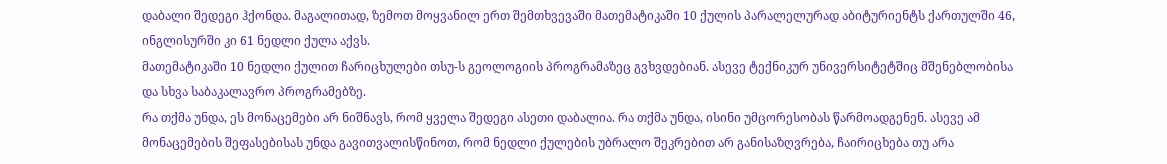დაბალი შედეგი ჰქონდა. მაგალითად, ზემოთ მოყვანილ ერთ შემთხვევაში მათემატიკაში 10 ქულის პარალელურად აბიტურიენტს ქართულში 46, ინგლისურში კი 61 ნედლი ქულა აქვს.
მათემატიკაში 10 ნედლი ქულით ჩარიცხულები თსუ-ს გეოლოგიის პროგრამაზეც გვხვდებიან. ასევე ტექნიკურ უნივერსიტეტშიც მშენებლობისა და სხვა საბაკალავრო პროგრამებზე.
რა თქმა უნდა, ეს მონაცემები არ ნიშნავს, რომ ყველა შედეგი ასეთი დაბალია. რა თქმა უნდა, ისინი უმცორესობას წარმოადგენენ. ასევე ამ მონაცემების შეფასებისას უნდა გავითვალისწინოთ, რომ ნედლი ქულების უბრალო შეკრებით არ განისაზღვრება, ჩაირიცხება თუ არა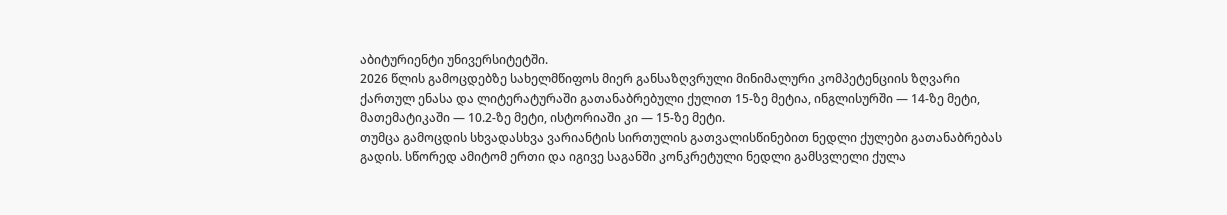აბიტურიენტი უნივერსიტეტში.
2026 წლის გამოცდებზე სახელმწიფოს მიერ განსაზღვრული მინიმალური კომპეტენციის ზღვარი ქართულ ენასა და ლიტერატურაში გათანაბრებული ქულით 15-ზე მეტია, ინგლისურში — 14-ზე მეტი, მათემატიკაში — 10.2-ზე მეტი, ისტორიაში კი — 15-ზე მეტი.
თუმცა გამოცდის სხვადასხვა ვარიანტის სირთულის გათვალისწინებით ნედლი ქულები გათანაბრებას გადის. სწორედ ამიტომ ერთი და იგივე საგანში კონკრეტული ნედლი გამსვლელი ქულა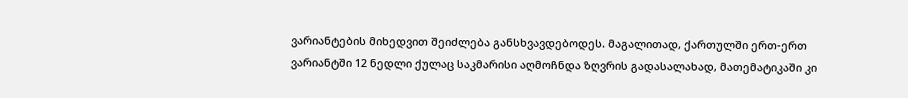ვარიანტების მიხედვით შეიძლება განსხვავდებოდეს. მაგალითად, ქართულში ერთ-ერთ ვარიანტში 12 ნედლი ქულაც საკმარისი აღმოჩნდა ზღვრის გადასალახად, მათემატიკაში კი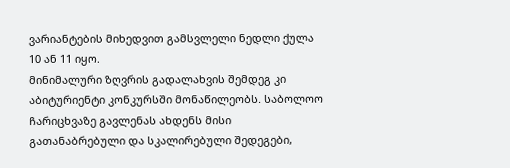ვარიანტების მიხედვით გამსვლელი ნედლი ქულა 10 ან 11 იყო.
მინიმალური ზღვრის გადალახვის შემდეგ კი აბიტურიენტი კონკურსში მონაწილეობს. საბოლოო ჩარიცხვაზე გავლენას ახდენს მისი გათანაბრებული და სკალირებული შედეგები,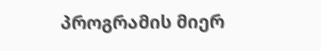პროგრამის მიერ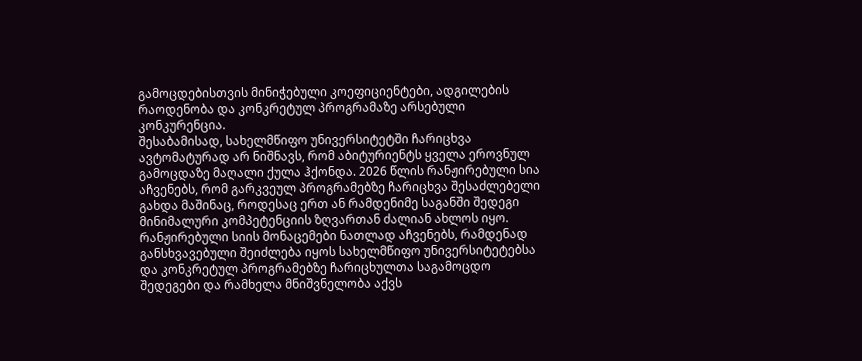გამოცდებისთვის მინიჭებული კოეფიციენტები, ადგილების რაოდენობა და კონკრეტულ პროგრამაზე არსებული კონკურენცია.
შესაბამისად, სახელმწიფო უნივერსიტეტში ჩარიცხვა ავტომატურად არ ნიშნავს, რომ აბიტურიენტს ყველა ეროვნულ გამოცდაზე მაღალი ქულა ჰქონდა. 2026 წლის რანჟირებული სია აჩვენებს, რომ გარკვეულ პროგრამებზე ჩარიცხვა შესაძლებელი გახდა მაშინაც, როდესაც ერთ ან რამდენიმე საგანში შედეგი მინიმალური კომპეტენციის ზღვართან ძალიან ახლოს იყო.
რანჟირებული სიის მონაცემები ნათლად აჩვენებს, რამდენად განსხვავებული შეიძლება იყოს სახელმწიფო უნივერსიტეტებსა და კონკრეტულ პროგრამებზე ჩარიცხულთა საგამოცდო შედეგები და რამხელა მნიშვნელობა აქვს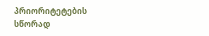პრიორიტეტების სწორად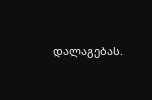დალაგებას.